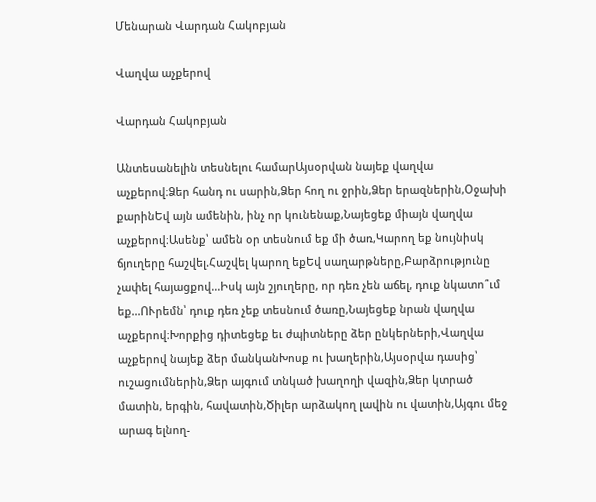Մենարան Վարդան Հակոբյան

Վաղվա աչքերով

Վարդան Հակոբյան

Անտեսանելին տեսնելու համարԱյսօրվան նայեք վաղվա աչքերով։Ձեր հանդ ու սարին,Ձեր հող ու ջրին,Ձեր երազներին,Օջախի քարինԵվ այն ամենին, ինչ որ կունենաք,Նայեցեք միայն վաղվա աչքերով։Ասենք՝ ամեն օր տեսնում եք մի ծառ,Կարող եք նույնիսկ ճյուղերը հաշվել.Հաշվել կարող եքԵվ սաղարթները,Բարձրությունը չափել հայացքով...Իսկ այն շյուղերը, որ դեռ չեն աճել, դուք նկատո՞ւմ եք...ՈՒրեմն՝ դուք դեռ չեք տեսնում ծառը,Նայեցեք նրան վաղվա աչքերով։Խորքից դիտեցեք եւ ժպիտները ձեր ընկերների,Վաղվա աչքերով նայեք ձեր մանկանԽոսք ու խաղերին,Այսօրվա դասից՝ ուշացումներին,Ձեր այգում տնկած խաղողի վազին,Ձեր կտրած մատին, երգին, հավատին,Ծիլեր արձակող լավին ու վատին,Այգու մեջ արագ ելնող-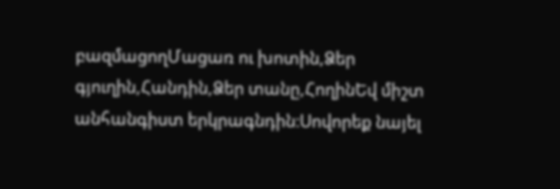բազմացողՄացառ ու խոտին,Ձեր գյուղին,Հանդին,Ձեր տանը,ՀողինԵվ միշտ անհանգիստ երկրագնդին։Սովորեք նայել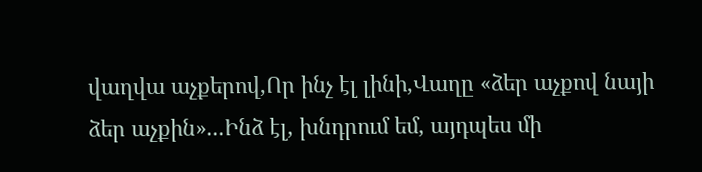վաղվա աչքերով,Որ ինչ էլ լինի,Վաղը «ձեր աչքով նայի ձեր աչքին»...Ինձ էլ, խնդրում եմ, այդպես մի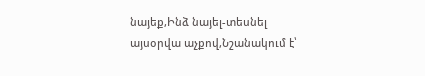նայեք,Ինձ նայել-տեսնել այսօրվա աչքով,Նշանակում է՝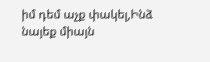իմ դեմ աչք փակել,Ինձ նայեք միայն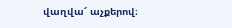վաղվա՜ աչքերով։